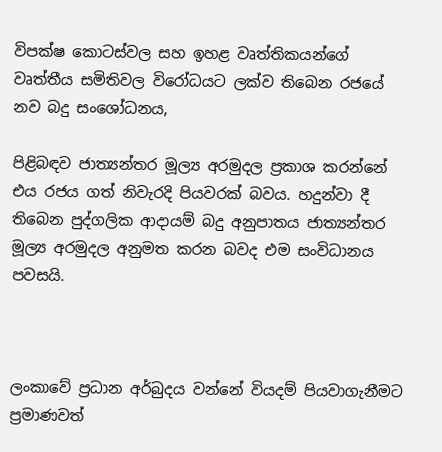විපක්ෂ කොටස්වල සහ ඉහළ වෘත්තිකයන්ගේ වෘත්තීය සමිතිවල විරෝධයට ලක්ව තිබෙන රජයේ නව බදු සංශෝධනය,

පිළිබඳව ජාත්‍යන්තර මූල්‍ය අරමුදල ප්‍රකාශ කරන්නේ එය රජය ගත් නිවැරදි පියවරක් බවය. හදුන්වා දී තිබෙන පුද්ගලික ආදායම් බදු අනුපාතය ජාත්‍යන්තර මූල්‍ය අරමුදල අනුමත කරන බවද එම සංවිධානය පවසයි.



ලංකාවේ ප්‍රධාන අර්බුදය වන්නේ වියදම් පියවාගැනීමට ප්‍රමාණවත්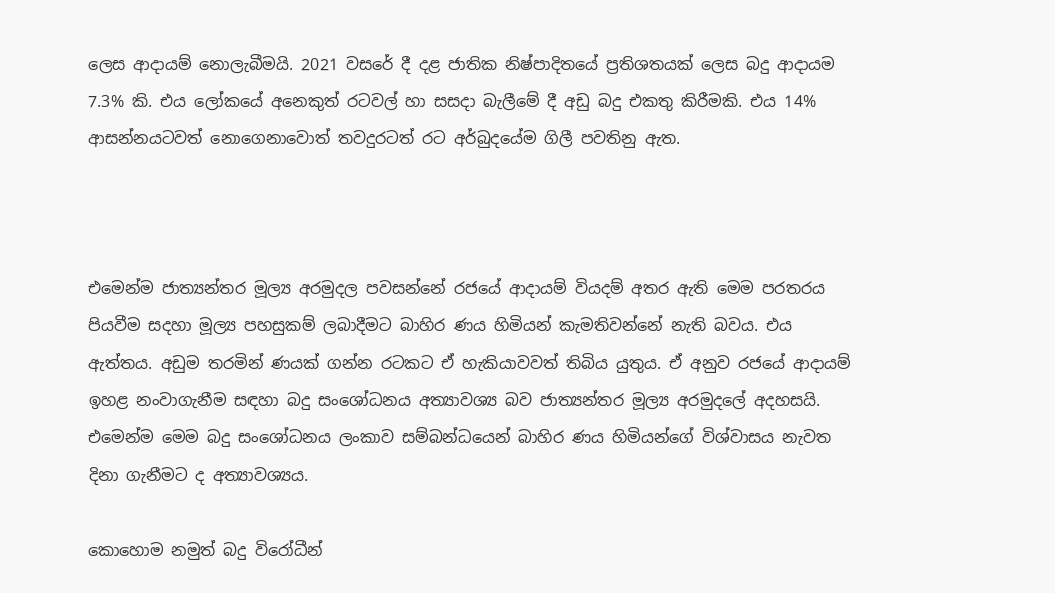ලෙස ආදායම් නොලැබීමයි. 2021 වසරේ දී දළ ජාතික නිෂ්පාදිතයේ ප්‍රතිශතයක් ලෙස බදු ආදායම 7.3% කි. එය ලෝකයේ අනෙකුත් රටවල් හා සසදා බැලීමේ දී අඩු බදු එකතු කිරීමකි. එය 14% ආසන්නයටවත් නොගෙනාවොත් තවදුරටත් රට අර්බුදයේම ගිලී පවතිනු ඇත.



එමෙන්ම ජාත්‍යන්තර මූල්‍ය අරමුදල පවසන්නේ රජයේ ආදායම් වියදම් අතර ඇති මෙම පරතරය පියවීම සදහා මූල්‍ය පහසුකම් ලබාදීමට බාහිර ණය හිමියන් කැමතිවන්නේ නැති බවය. එය ඇත්තය. අඩුම තරමින් ණයක් ගන්න රටකට ඒ හැකියාවවත් තිබිය යුතුය. ඒ අනුව රජයේ ආදායම් ඉහළ නංවාගැනීම සඳහා බදු සංශෝධනය අත්‍යාවශ්‍ය බව ජාත්‍යන්තර මූල්‍ය අරමුදලේ අදහසයි. එමෙන්ම මෙම බදු සංශෝධනය ලංකාව සම්බන්ධයෙන් බාහිර ණය හිමියන්ගේ විශ්වාසය නැවත දිනා ගැනීමට ද අත්‍යාවශ්‍යය.

කොහොම නමුත් බදු විරෝධීන්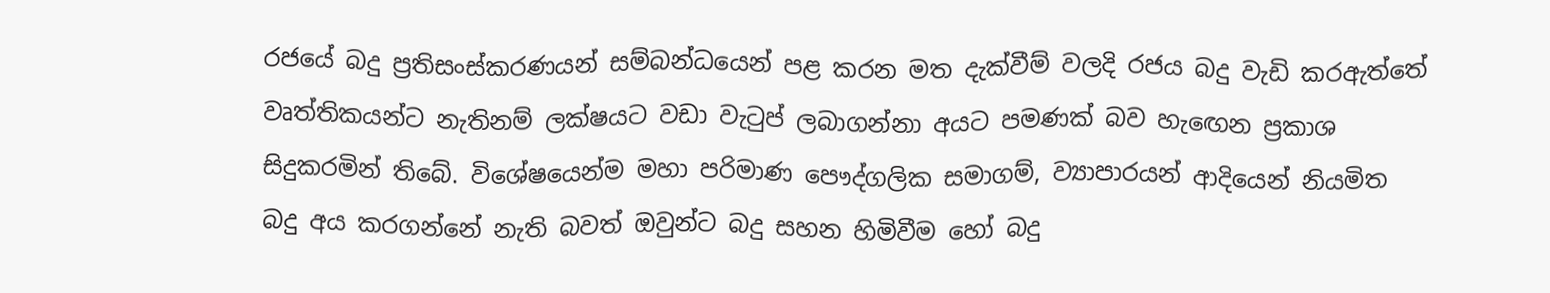රජයේ බදු ප්‍රතිසංස්කරණයන් සම්බන්ධයෙන් පළ කරන මත දැක්වීම් වලදි රජය බදු වැඩි කරඇත්තේ වෘත්තිකයන්ට නැතිනම් ලක්ෂයට වඩා වැටුප් ලබාගන්නා අයට පමණක් බව හැඟෙන ප්‍රකාශ සිදුකරමින් තිබේ. විශේෂයෙන්ම මහා පරිමාණ පෞද්ගලික සමාගම්, ව්‍යාපාරයන් ආදියෙන් නියමිත බදු අය කරගන්නේ නැති බවත් ඔවුන්ට බදු සහන හිමිවීම හෝ බදු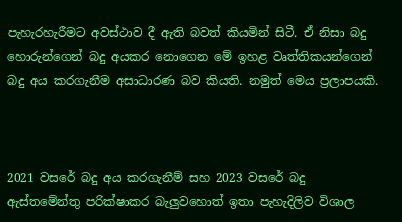පැහැරහැරීමට අවස්ථාව දී ඇති බවත් කියමින් සිටී. ඒ නිසා බදු හොරුන්ගෙන් බදු අයකර නොගෙන මේ ඉහළ වෘත්තිකයන්ගෙන් බදු අය කරගැනීම අසාධාරණ බව කියති. නමුත් මෙය ප්‍රලාපයකි.



2021 වසරේ බදු අය කරගැනීම් සහ 2023 වසරේ බදු ඇස්තමේන්තු පරික්ෂාකර බැලුවහොත් ඉතා පැහැදිලිව විශාල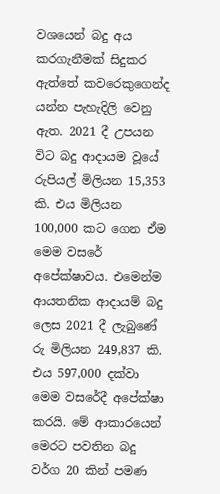වශයෙන් බදු අය කරගැනීමක් සිදුකර ඇත්තේ කවරෙකුගෙන්ද යන්න පැහැදිලි වෙනු ඇත. 2021 දී උපයන විට බදු ආදායම වූයේ රුපියල් මිලියන 15,353 කි. එය මිලියන 100,000 කට ගෙන ඒම මෙම වසරේ අපේක්ෂාවය. එමෙන්ම ආයතනික ආදායම් බදු ලෙස 2021 දී ලැබුණේ රු මිලියන 249,837 කි. එය 597,000 දක්වා මෙම වසරේදී අපේක්ෂා කරයි. මේ ආකාරයෙන් මෙරට පවතින බදු වර්ග 20 කින් පමණ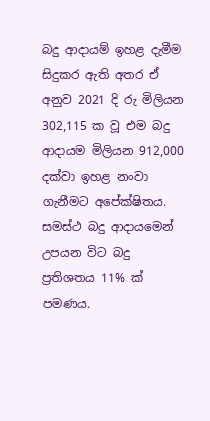බදු ආදායම් ඉහළ දැමීම සිදුකර ඇති අතර ඒ අනුව 2021 දි රු මිලියන 302,115 ක වූ එම බදු ආදායම මිලියන 912,000 දක්වා ඉහළ නංවා ගැනීමට අපේක්ෂිතය. සමස්ථ බදු ආදායමෙන් උපයන විට බදු ප්‍රතිශතය 11% ක් පමණය.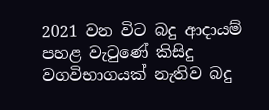2021 වන විට බදු ආදායම් පහළ වැටුණේ කිසිදු වගවිභාගයක් නැතිව බදු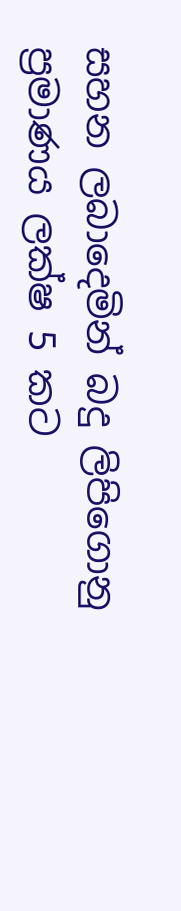සහන ලබාදෙමින් බදු ලිපිගොනු ප්‍රමාණය ලක්ෂ 5 කට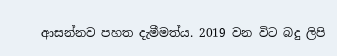ආසන්නව පහත දැමීමත්ය. 2019 වන විට බදු ලිපි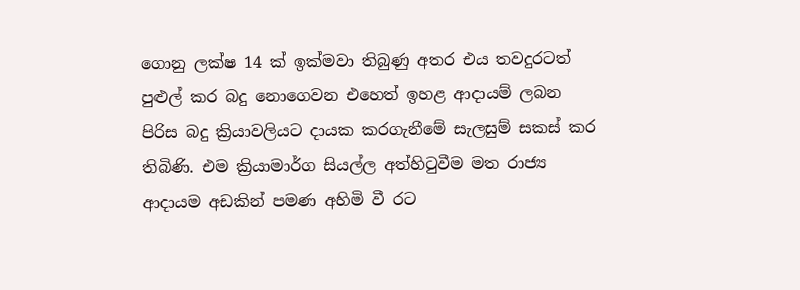ගොනු ලක්ෂ 14 ක් ඉක්මවා තිබුණු අතර එය තවදුරටත් පුළුල් කර බදු නොගෙවන එහෙත් ඉහළ ආදායම් ලබන පිරිස බදු ක්‍රියාවලියට දායක කරගැනීමේ සැලසුම් සකස් කර තිබිණි. එම ක්‍රියාමාර්ග සියල්ල අත්හිටුවීම මත රාජ්‍ය ආදායම අඩකින් පමණ අහිමි වී රට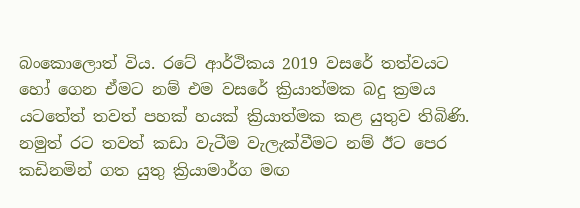බංකොලොත් විය. රටේ ආර්ථිකය 2019 වසරේ තත්වයට හෝ ගෙන ඒමට නම් එම වසරේ ක්‍රියාත්මක බදු ක්‍රමය යටතේත් තවත් පහක් හයක් ක්‍රියාත්මක කළ යුතුව තිබිණි. නමුත් රට තවත් කඩා වැටීම වැලැක්වීමට නම් ඊට පෙර කඩිනමින් ගත යුතු ක්‍රියාමාර්ග මඟ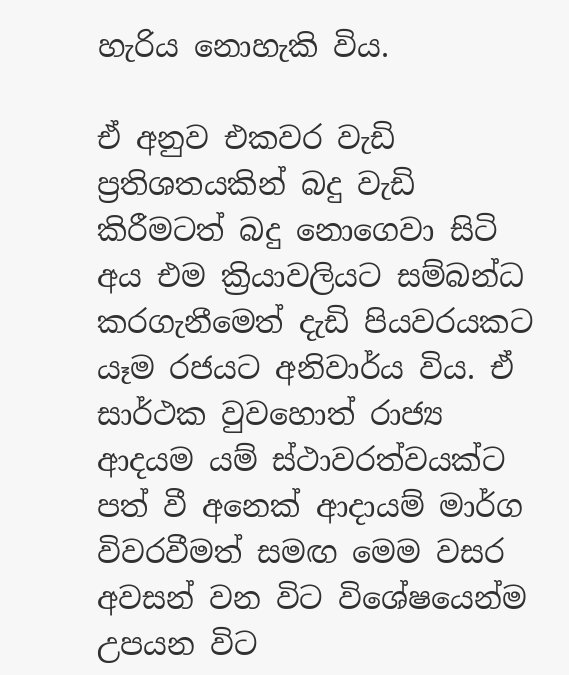හැරිය නොහැකි විය.

ඒ අනුව එකවර වැඩි ප්‍රතිශතයකින් බදු වැඩි කිරීමටත් බදු නොගෙවා සිටි අය එම ක්‍රියාවලියට සම්බන්ධ කරගැනීමෙත් දැඩි පියවරයකට යෑම රජයට අනිවාර්ය විය. ඒ සාර්ථක වුවහොත් රාජ්‍ය ආදයම යම් ස්ථාවරත්වයක්ට පත් වී අනෙක් ආදායම් මාර්ග විවරවීමත් සමඟ මෙම වසර අවසන් වන විට විශේෂයෙන්ම උපයන විට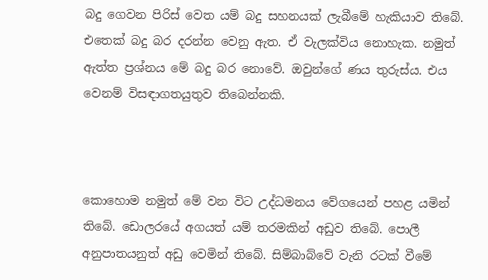බදු ගෙවන පිරිස් වෙත යම් බදු සහනයක් ලැබීමේ හැකියාව තිබේ. එතෙක් බදු බර දරන්න වෙනු ඇත. ඒ වැලක්විය නොහැක. නමුත් ඇත්ත ප්‍රශ්නය මේ බදු බර නොවේ. ඔවුන්ගේ ණය තුරුස්ය. එය වෙනම් විසඳාගතයුතුව තිබෙන්නකි.



කොහොම නමුත් මේ වන විට උද්ධමනය වේගයෙන් පහළ යමින් තිබේ. ඩොලරයේ අගයත් යම් තරමකින් අඩුව තිබේ. පොලී අනුපාතයනුත් අඩු වෙමින් තිබේ. සිම්බාබ්වේ වැනි රටක් වීමේ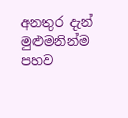අනතුර දැන් මුළුමනින්ම පහව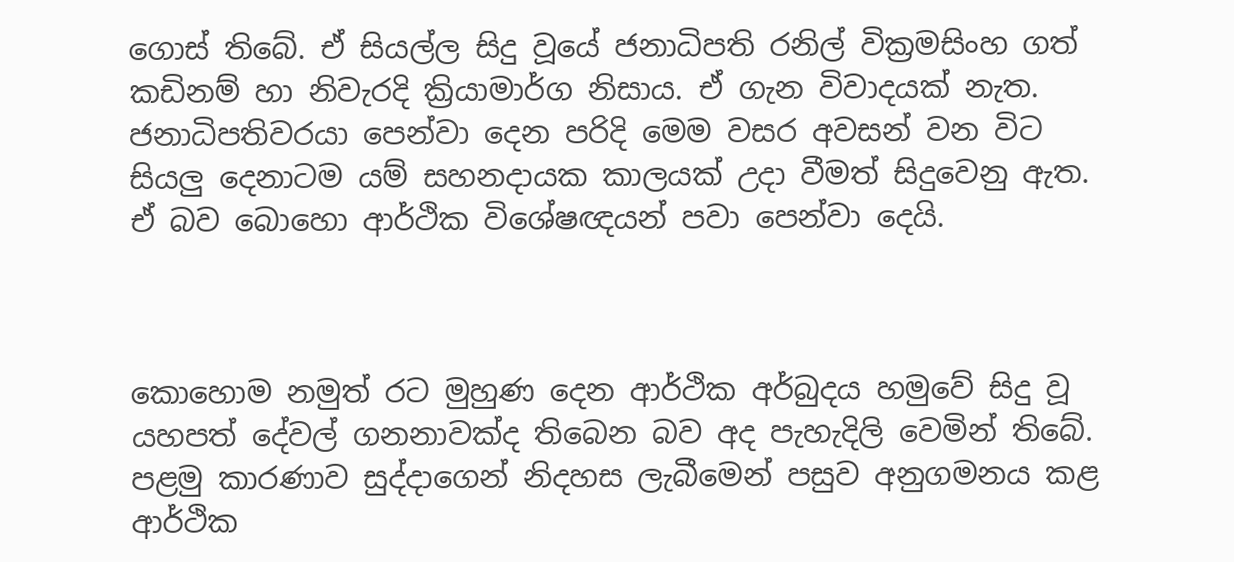ගොස් තිබේ. ඒ සියල්ල සිදු වූයේ ජනාධිපති රනිල් වික්‍රමසිංහ ගත් කඩිනම් හා නිවැරදි ක්‍රියාමාර්ග නිසාය. ඒ ගැන විවාදයක් නැත. ජනාධිපතිවරයා පෙන්වා දෙන පරිදි මෙම වසර අවසන් වන විට සියලු දෙනාටම යම් සහනදායක කාලයක් උදා වීමත් සිදුවෙනු ඇත. ඒ බව බොහො ආර්ථික විශේෂඥයන් පවා පෙන්වා දෙයි.



කොහොම නමුත් රට මුහුණ දෙන ආර්ථික අර්බුදය හමුවේ සිදු වූ යහපත් දේවල් ගනනාවක්ද තිබෙන බව අද පැහැදිලි වෙමින් තිබේ. පළමු කාරණාව සුද්දාගෙන් නිදහස ලැබීමෙන් පසුව අනුගමනය කළ ආර්ථික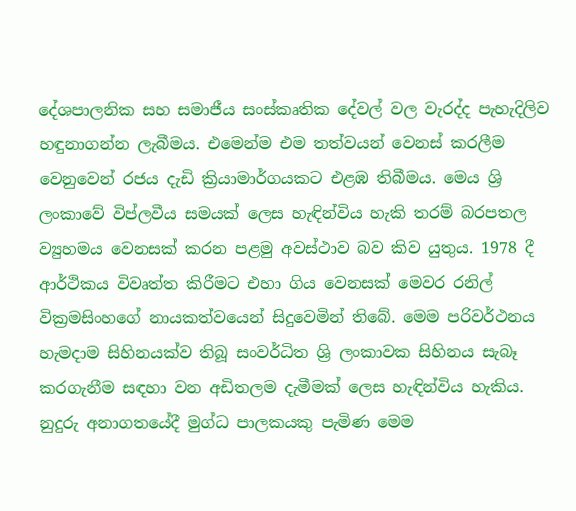දේශපාලනික සහ සමාජීය සංස්කෘතික දේවල් වල වැරද්ද පැහැදිලිව හඳුනාගන්න ලැබීමය. එමෙන්ම එම තත්වයන් වෙනස් කරලීම වෙනුවෙන් රජය දැඩි ක්‍රියාමාර්ගයකට එළඹ තිබීමය. මෙය ශ්‍රි ලංකාවේ විප්ලවීය සමයක් ලෙස හැඳින්විය හැකි තරම් බරපතල ව්‍යුහමය වෙනසක් කරන පළමු අවස්ථාව බව කිව යුතුය. 1978 දී ආර්ථිකය විවෘත්ත කිරීමට එහා ගිය වෙනසක් මෙවර රනිල් වික්‍රමසිංහගේ නායකත්වයෙන් සිදුවෙමින් තිබේ. මෙම පරිවර්ථනය හැමදාම සිහිනයක්ව තිබූ සංවර්ධිත ශ්‍රි ලංකාවක සිහිනය සැබෑ කරගැනීම සඳහා වන අඩිතලම දැමීමක් ලෙස හැඳින්විය හැකිය. නුදුරු අනාගතයේදී මුග්ධ පාලකයකු පැමිණ මෙම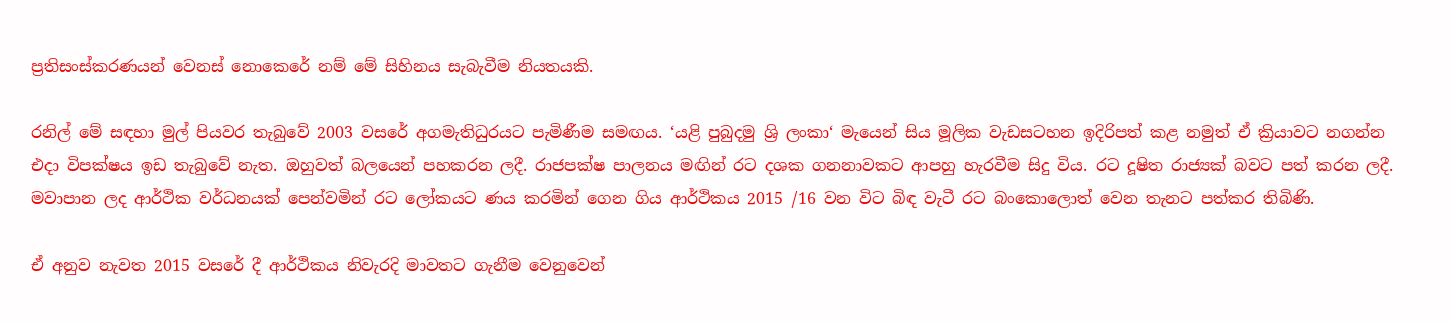ප්‍රතිසංස්කරණයන් වෙනස් නොකෙරේ නම් මේ සිහිනය සැබැවීම නියතයකි.

රනිල් මේ සඳහා මුල් පියවර තැබුවේ 2003 වසරේ අගමැතිධුරයට පැමිණීම සමඟය. ‘යළි පුබුදමු ශ්‍රි ලංකා‘ මැයෙන් සිය මූලික වැඩසටහන ඉදිරිපත් කළ නමුත් ඒ ක්‍රියාවට නගන්න එදා විපක්ෂය ඉඩ තැබුවේ නැත. ඔහුවත් බලයෙන් පහකරන ලදී. රාජපක්ෂ පාලනය මඟින් රට දශක ගනනාවකට ආපහු හැරවීම සිදු විය. රට දූෂිත රාජ්‍යක් බවට පත් කරන ලදී. මවාපාන ලද ආර්ථික වර්ධනයක් පෙන්වමින් රට ලෝකයට ණය කරමින් ගෙන ගිය ආර්ථිකය 2015 /16 වන විට බිඳ වැටී රට බංකොලොත් වෙන තැනට පත්කර තිබිණි.

ඒ අනුව නැවත 2015 වසරේ දී ආර්ථිකය නිවැරදි මාවතට ගැනීම වෙනුවෙන්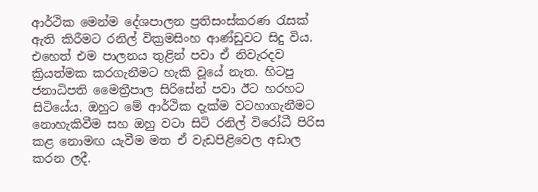ආර්ථික මෙන්ම දේශපාලන ප්‍රතිසංස්කරණ රැසක් ඇති කිරීමට රනිල් වික්‍රමසිංහ ආණ්ඩුවට සිදු විය. එහෙත් එම පාලනය තුළින් පවා ඒ නිවැරදව ක්‍රියත්මක කරගැනීමට හැකි වූයේ නැත. හිටපු ජනාධිපති මෛත්‍රීපාල සිරිසේන් පවා ඊට හරහට සිටියේය. ඔහුට මේ ආර්ථික දැක්ම වටහාගැනීමට නොහැකිවීම සහ ඔහු වටා සිටි රනිල් විරෝධී පිරිස කළ නොමඟ යැවීම මත ඒ වැඩපිළිවෙල අඩාල කරන ලදී.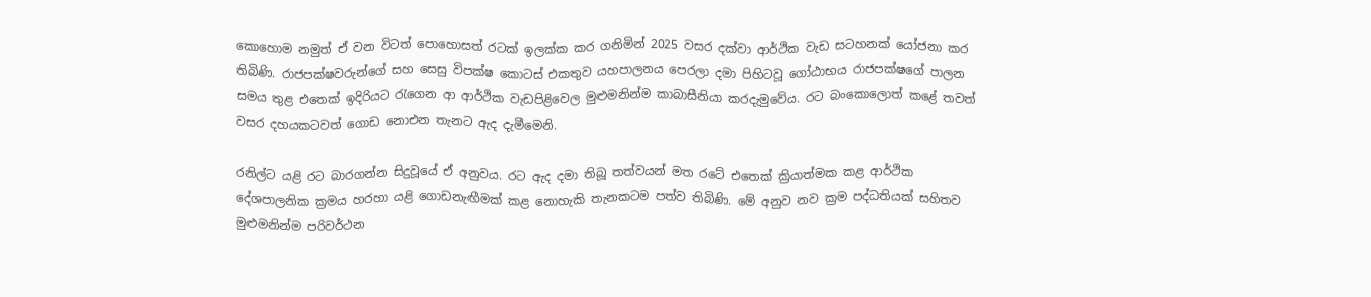කොහොම නමුත් ඒ වන විටත් පොහොසත් රටක් ඉලක්ක කර ගනිමින් 2025 වසර දක්වා ආර්ථික වැඩ සටහනක් යෝජනා කර තිබිණි. රාජපක්ෂවරුන්ගේ සහ සෙසු විපක්ෂ කොටස් එකතුව යහපාලනය පෙරලා දමා පිහිටවූ ගෝඨාභය රාජපක්ෂගේ පාලන සමය තුළ එතෙක් ඉදිරියට රැගෙන ආ ආර්ථික වැඩපිළිවෙල මුළුමනින්ම කාබාසීනියා කරදැමුවේය. රට බංකොලොත් කළේ තවත් වසර දහයකටවත් ගොඩ නොඑන තැනට ඇද දැමීමෙනි.

රනිල්ට යළි රට බාරගන්න සිදුවූයේ ඒ අනුවය. රට ඇද දමා තිබූ තත්වයන් මත රටේ එතෙක් ක්‍රියාත්මක කළ ආර්ථික දේශපාලනික ක්‍රමය හරහා යළි ගොඩනැඟීමක් කළ නොහැකි තැනකටම පත්ව තිබිණි. මේ අනුව නව ක්‍රම පද්ධතියක් සහිතව මුළුමනින්ම පරිවර්ථන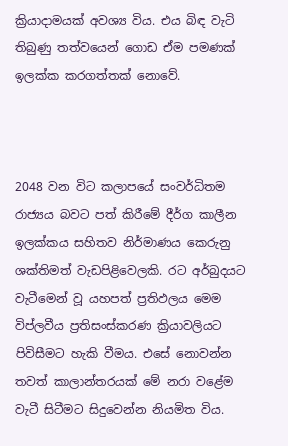ක්‍රියාදාමයක් අවශ්‍ය විය. එය බිඳ වැටි තිබුණු තත්වයෙන් ගොඩ ඒම පමණක් ඉලක්ක කරගත්තක් නොවේ.



2048 වන විට කලාපයේ සංවර්ධිතම රාජ්‍යය බවට පත් කිරීමේ දීර්ග කාලීන ඉලක්කය සහිතව නිර්මාණය කෙරුනු ශක්තිමත් වැඩපිළිවෙලකි. රට අර්බුදයට වැටීමෙන් වූ යහපත් ප්‍රතිඵලය මෙම විප්ලවීය ප්‍රතිසංස්කරණ ක්‍රියාවලියට පිවිසීමට හැකි වීමය. එසේ නොවන්න තවත් කාලාන්තරයක් මේ නරා වළේම වැටී සිටීමට සිදුවෙන්න නියමිත විය.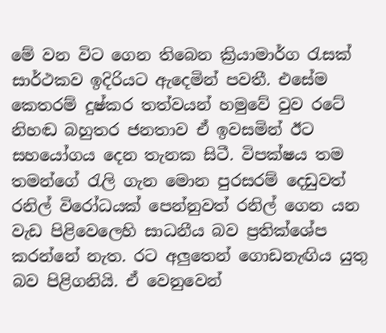මේ වන විට ගෙන තිබෙන ක්‍රියාමාර්ග රැසක් සාර්ථකව ඉදිරියට ඇදෙමින් පවතී. එසේම කෙතරම් දුෂ්කර තත්වයන් හමුවේ වුව රටේ නිහඬ බහුතර ජනතාව ඒ ඉවසමින් ඊට සහයෝගය දෙන තැනක සිටී. විපක්ෂය තම තමන්ගේ රැලි ගැන මොන පුරසරම් දෙඩුවත් රනිල් විරෝධයක් පෙන්නුවත් රනිල් ගෙන යන වැඩ පිළිවෙලෙහි සාධනීය බව ප්‍රතික්ශේප කරන්නේ නැත. රට අලුතෙන් ගොඩනැඟිය යුතු බව පිළිගනියි. ඒ වෙනුවෙන්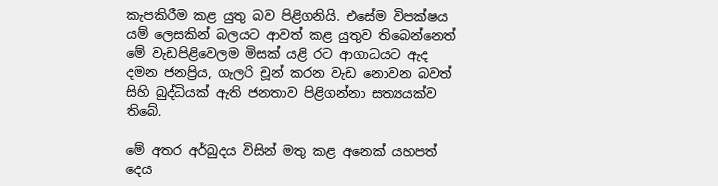කැපකිරීම කළ යුතු බව පිළිගනියි. එසේම විපක්ෂය යම් ලෙසකින් බලයට ආවත් කළ යුතුව තිබෙන්නෙත් මේ වැඩපිළිවෙලම මිසක් යළි රට ආගාධයට ඇද දමන ජනප්‍රිය, ගැලරි චූන් කරන වැඩ නොවන බවත් සිහි බුද්ධියක් ඇති ජනතාව පිළිගන්නා සත්‍යයක්ව තිබේ.

මේ අතර අර්බුදය විසින් මතු කළ අනෙක් යහපත් දෙය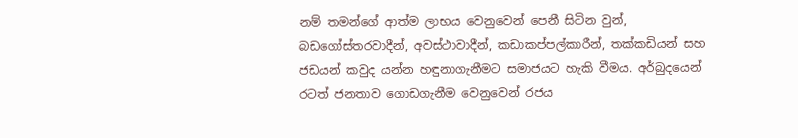නම් තමන්ගේ ආත්ම ලාභය වෙනුවෙන් පෙනී සිටින වුන්, බඩගෝස්තරවාදීන්, අවස්ථාවාදීන්, කඩාකප්පල්කාරීන්, තක්කඩියන් සහ ජඩයන් කවුද යන්න හඳුනාගැනීමට සමාජයට හැකි වීමය. අර්බුදයෙන් රටත් ජනතාව ගොඩගැනීම වෙනුවෙන් රජය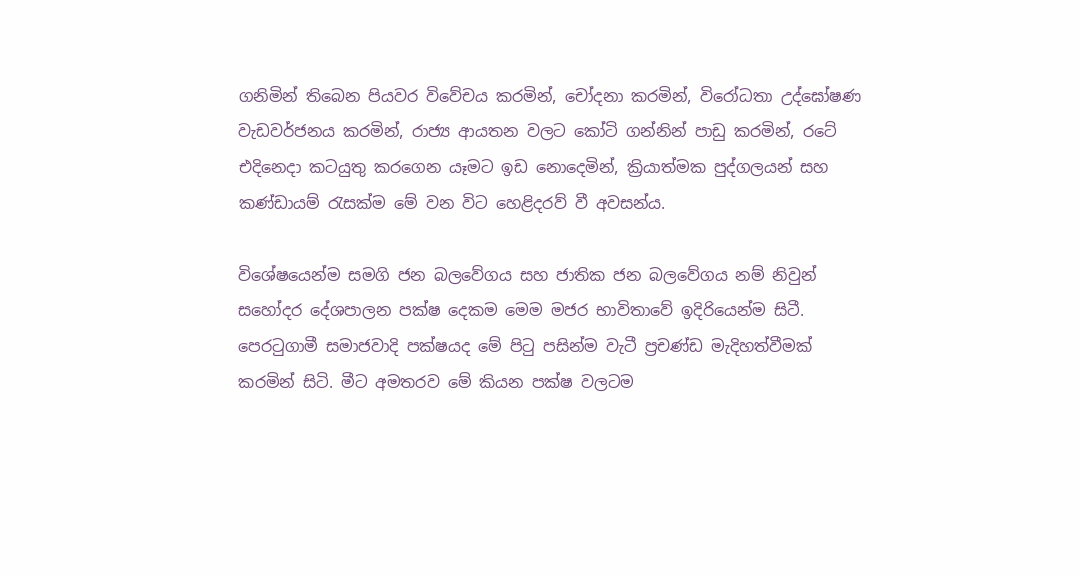ගනිමින් තිබෙන පියවර විවේචය කරමින්, චෝදනා කරමින්, විරෝධතා උද්ඝෝෂණ වැඩවර්ජනය කරමින්, රාජ්‍ය ආයතන වලට කෝටි ගන්නින් පාඩු කරමින්, රටේ එදිනෙදා කටයුතු කරගෙන යෑමට ඉඩ නොදෙමින්, ක්‍රියාත්මක පුද්ගලයන් සහ කණ්ඩායම් රැසක්ම මේ වන විට හෙළිදරව් වී අවසන්ය.

විශේෂයෙන්ම සමගි ජන බලවේගය සහ ජාතික ජන බලවේගය නම් නිවුන් සහෝදර දේශපාලන පක්ෂ දෙකම මෙම මජර භාවිතාවේ ඉදිරියෙන්ම සිටී. පෙරටුගාමී සමාජවාදි පක්ෂයද මේ පිටු පසින්ම වැටී ප්‍රචණ්ඩ මැදිහත්වීමක් කරමින් සිටි. මීට අමතරව මේ කියන පක්ෂ වලටම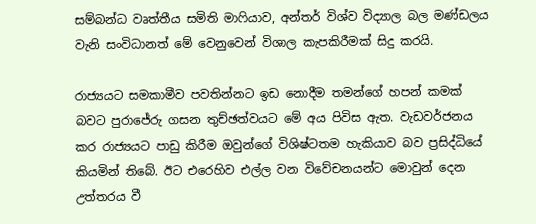සම්බන්ධ වෘත්තීය සමිති මාෆියාව, අන්තර් විශ්ව විද්‍යාල බල මණ්ඩලය වැනි සංවිධානත් මේ වෙනුවෙන් විශාල කැපකිරීමක් සිදු කරයි.

රාජ්‍යයට සමකාමීව පවතින්නට ඉඩ නොදීම තමන්ගේ හපන් කමක් බවට පුරාජේරු ගසන තුච්ඡත්වයට මේ අය පිවිස ඇත. වැඩවර්ජනය කර රාජ්‍යයට පාඩු කිරීම ඔවුන්ගේ විශිෂ්ටතම හැකියාව බව ප්‍රසිද්ධියේ කියමින් තිබේ. ඊට එරෙහිව එල්ල වන විවේචනයන්ට මොවුන් දෙන උත්තරය වී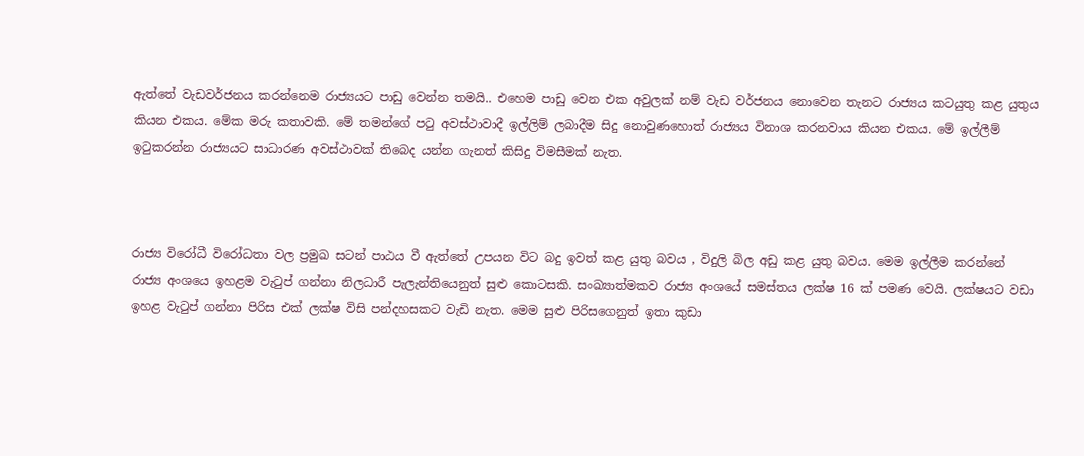ඇත්තේ වැඩවර්ජනය කරන්නෙම රාජ්‍යයට පාඩු වෙන්න තමයි.. එහෙම පාඩු වෙන එක අවුලක් නම් වැඩ වර්ජනය නොවෙන තැනට රාජ්‍යය කටයුතු කළ යුතුය කියන එකය. මේක මරු කතාවකි. මේ තමන්ගේ පටු අවස්ථාවාදී ඉල්ලිම් ලබාදීම සිදු නොවුණහොත් රාජ්‍යය විනාශ කරනවාය කියන එකය. මේ ඉල්ලීම් ඉටුකරන්න රාජ්‍යයට සාධාරණ අවස්ථාවක් තිබෙද යන්න ගැනත් කිසිදු විමසීමක් නැත.



රාජ්‍ය විරෝධී විරෝධතා වල ප්‍රමුඛ සටන් පාඨය වී ඇත්තේ උපයන විට බදු ඉවත් කළ යුතු බවය , විදුලි බිල අඩු කළ යුතු බවය. මෙම ඉල්ලීම කරන්නේ රාජ්‍ය අංශයෙ ඉහළම වැටුප් ගන්නා නිලධාරී පැලැන්තියෙනුත් සුළු කොටසකි. සංඛ්‍යාත්මකව රාජ්‍ය අංශයේ සමස්තය ලක්ෂ 16 ක් පමණ වෙයි. ලක්ෂයට වඩා ඉහළ වැටුප් ගන්නා පිරිස එක් ලක්ෂ විසි පන්දහසකට වැඩි නැත. මෙම සුළු පිරිසගෙනුත් ඉතා කුඩා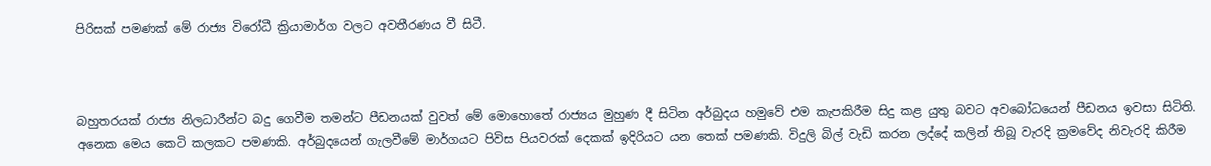පිරිසක් පමණක් මේ රාජ්‍ය විරෝධී ක්‍රියාමාර්ග වලට අවතීරණය වී සිටී.



බහුතරයක් රාජ්‍ය නිලධාරීන්ට බදු ගෙවීම තමන්ට පීඩනයක් වුවත් මේ මොහොතේ රාජ්‍යය මුහුණ දී සිටින අර්බුදය හමුවේ එම කැපකිරීම සිදු කළ යුතු බවට අවබෝධයෙන් පීඩනය ඉවසා සිටිති. අනෙක මෙය කෙටි කලකට පමණකි. අර්බුදයෙන් ගැලවීමේ මාර්ගයට පිවිස පියවරක් දෙකක් ඉදිරියට යන තෙක් පමණකි. විදුලි බිල් වැඩි කරන ලද්දේ කලින් තිබූ වැරදි ක්‍රමවේද නිවැරදි කිරීම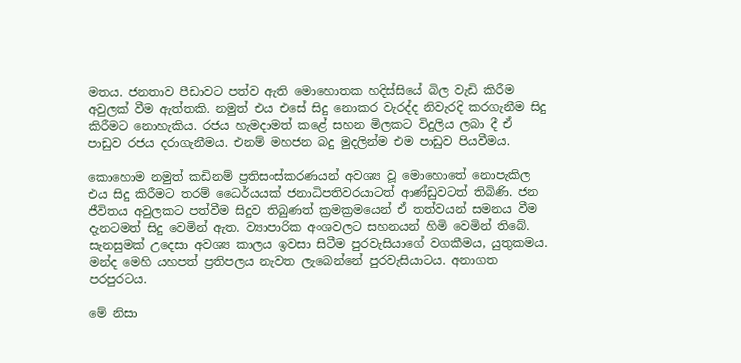මතය. ජනතාව පීඩාවට පත්ව ඇති මොහොතක හදිස්සියේ බිල වැඩි කිරීම අවුලක් වීම ඇත්තකි. නමුත් එය එසේ සිදු නොකර වැරද්ද නිවැරදි කරගැනීම සිදු කිරීමට නොහැකිය. රජය හැමදාමත් කළේ සහන මිලකට විදුලිය ලබා දී ඒ පාඩුව රජය දරාගැනීමය. එනම් මහජන බදු මුදලින්ම එම පාඩුව පියවීමය.

කොහොම නමුත් කඩිනම් ප්‍රතිසංස්කරණයන් අවශ්‍ය වූ මොහොතේ නොපැකිල එය සිදු කිරීමට තරම් ධෛර්යයක් ජනාධිපතිවරයාටත් ආණ්ඩුවටත් තිබිණි. ජන ජීවිතය අවුලකට පත්වීම සිදුව තිබුණත් ක්‍රමක්‍රමයෙන් ඒ තත්වයන් සමනය වීම දැනටමත් සිදු වෙමින් ඇත. ව්‍යාපාරික අංශවලට සහනයන් හිමි වෙමින් තිබේ. සැනසුමක් උදෙසා අවශ්‍ය කාලය ඉවසා සිටීම පුරවැසියාගේ වගකීමය, යුතුකමය. මන්ද මෙහි යහපත් ප්‍රතිපලය නැවත ලැබෙන්නේ පුරවැසියාටය. අනාගත පරපුරටය.

මේ නිසා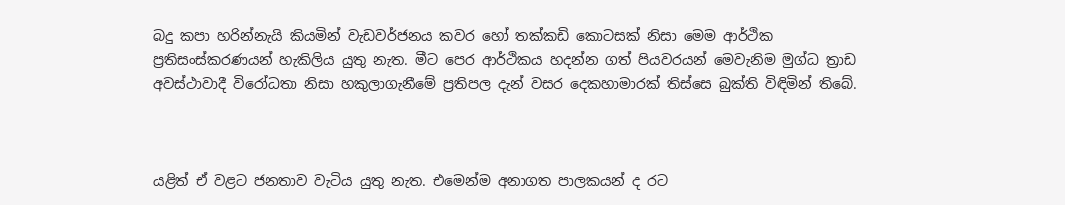බදු කපා හරින්නැයි කියමින් වැඩවර්ජනය කවර හෝ තක්කඩි කොටසක් නිසා මෙම ආර්ථික ප්‍රතිසංස්කරණයන් හැකිලිය යුතු නැත. මීට පෙර ආර්ථිකය හදන්න ගත් පියවරයන් මෙවැනිම මුග්ධ ත්‍රාඩ අවස්ථාවාදී විරෝධතා නිසා හකුලාගැනීමේ ප්‍රතිපල දැන් වසර දෙකහාමාරක් තිස්සෙ බුක්ති විඳිමින් තිබේ.



යළිත් ඒ වළට ජනතාව වැටිය යුතු නැත. එමෙන්ම අනාගත පාලකයන් ද රට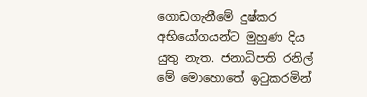ගොඩගැනීමේ දුෂ්කර අභියෝගයන්ට මුහුණ දිය යුතු නැත. ජනාධිපති රනිල් මේ මොහොතේ ඉටුකරමින්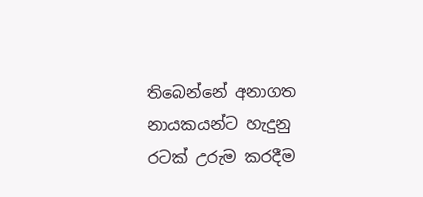තිබෙන්නේ අනාගත නායකයන්ට හැදුනු රටක් උරුම කරදීම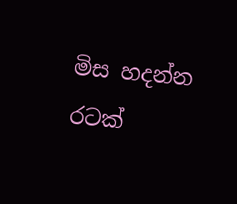මිස හදන්න රටක්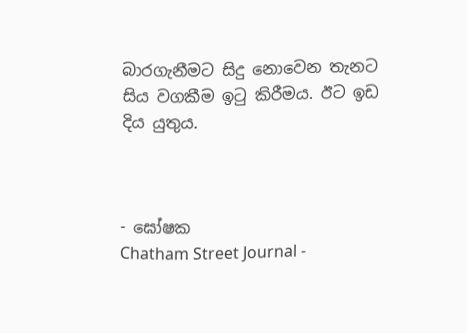බාරගැනීමට සිදු නොවෙන තැනට සිය වගකීම ඉටු කිරීමය. ඊට ඉඩ දිය යුතුය.



- ඝෝෂක
Chatham Street Journal -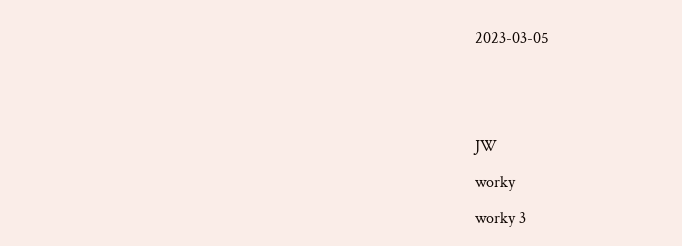2023-03-05





JW

worky

worky 3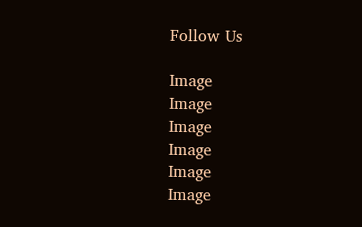Follow Us

Image
Image
Image
Image
Image
Image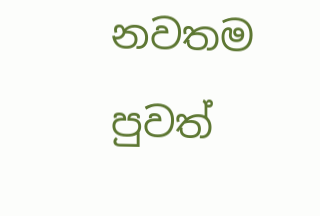නවතම පුවත්